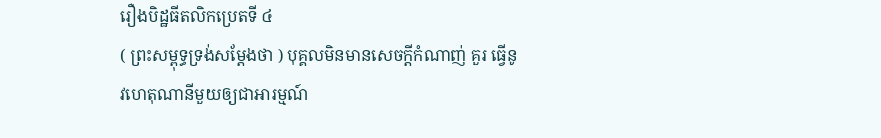រឿងបិដ្ឋធីតលិកប្រេតទី ៤
( ព្រះសម្ពុទ្ធទ្រង់សម្តែងថា ) បុគ្គលមិនមានសេចក្តីកំណាញ់ គួរ ធ្វើនូវហេតុណានីមួយឲ្យជាអារម្មណ៍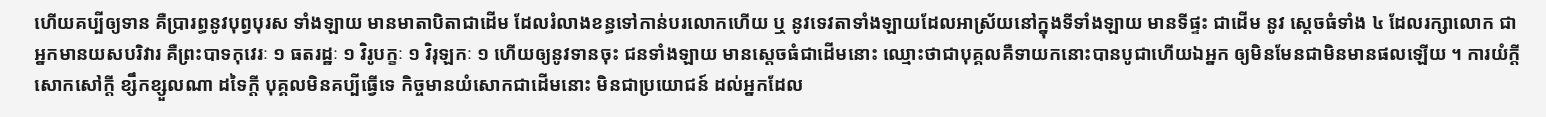ហើយគប្បីឲ្យទាន គឺប្រារព្ធនូវបុព្វបុរស ទាំងឡាយ មានមាតាបិតាជាដើម ដែលរំលាងខន្ធទៅកាន់បរលោកហើយ ឬ នូវទេវតាទាំងឡាយដែលអាស្រ័យនៅក្នុងទីទាំងឡាយ មានទីផ្ទះ ជាដើម នូវ ស្តេចធំទាំង ៤ ដែលរក្សាលោក ជាអ្នកមានយសបរិវារ គឺព្រះបាទកុវេរៈ ១ ធតរដ្ឋៈ ១ វិរូបក្ខៈ ១ វិរុឡកៈ ១ ហើយឲ្យនូវទានចុះ ជនទាំងឡាយ មានស្តេចធំជាដើមនោះ ឈ្មោះថាជាបុគ្គលគឺទាយកនោះបានបូជាហើយឯអ្នក ឲ្យមិនមែនជាមិនមានផលឡើយ ។ ការយំក្តី សោកសៅក្តី ខ្សឹកខ្សួលណា ដទៃក្តី បុគ្គលមិនគប្បីធ្វើទេ កិច្ចមានយំសោកជាដើមនោះ មិនជាប្រយោជន៍ ដល់អ្នកដែល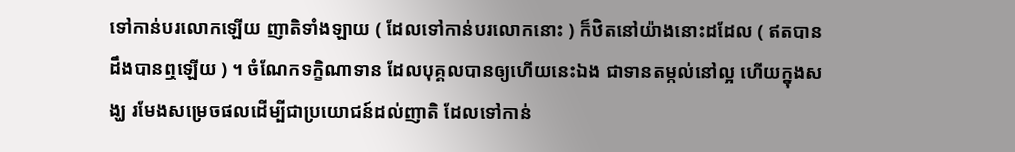ទៅកាន់បរលោកឡើយ ញាតិទាំងឡាយ ( ដែលទៅកាន់បរលោកនោះ ) ក៏ឋិតនៅយ៉ាងនោះដដែល ( ឥតបានដឹងបានឮឡើយ ) ។ ចំណែកទក្ខិណាទាន ដែលបុគ្គលបានឲ្យហើយនេះឯង ជាទានតម្កល់នៅល្អ ហើយក្នុងសង្ឃ រមែងសម្រេចផលដើម្បីជាប្រយោជន៍ដល់ញាតិ ដែលទៅកាន់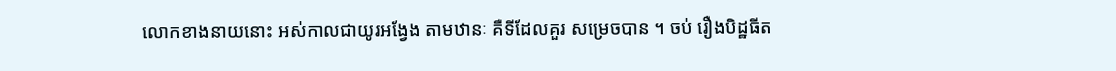លោកខាងនាយនោះ អស់កាលជាយូរអង្វែង តាមឋានៈ គឺទីដែលគួរ សម្រេចបាន ។ ចប់ រឿងបិដ្ឋធីត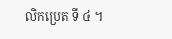លិកប្រេត ទី ៤ ។